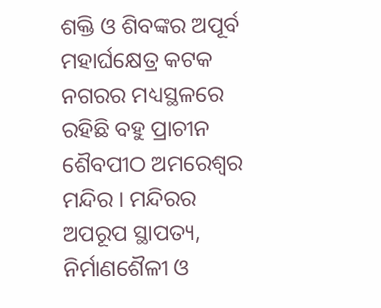ଶକ୍ତି ଓ ଶିବଙ୍କର ଅପୂର୍ବ ମହାର୍ଘକ୍ଷେତ୍ର କଟକ ନଗରର ମଧ୍ୟସ୍ଥଳରେ ରହିଛି ବହୁ ପ୍ରାଚୀନ ଶୈବପୀଠ ଅମରେଶ୍ୱର ମନ୍ଦିର । ମନ୍ଦିରର ଅପରୂପ ସ୍ଥାପତ୍ୟ, ନିର୍ମାଣଶୈଳୀ ଓ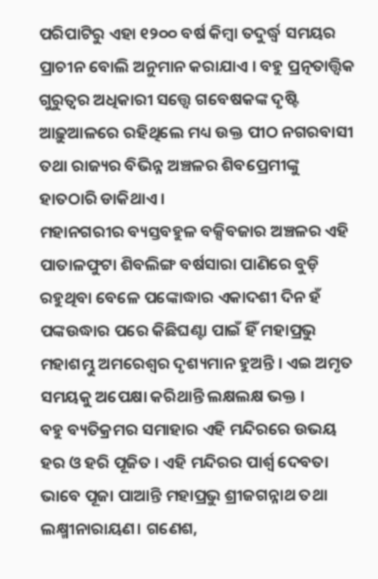ପରିପାଟିରୁ ଏହା ୧୨୦୦ ବର୍ଷ କିମ୍ବା ତଦୁର୍ଦ୍ଧ୍ୱ ସମୟର ପ୍ରାଚୀନ ବୋଲି ଅନୁମାନ କରାଯାଏ । ବହୁ ପ୍ରତ୍ନତାତ୍ତ୍ୱିକ ଗୁରୁତ୍ୱର ଅଧିକାରୀ ସତ୍ତ୍ଵେ ଗବେଷକଙ୍କ ଦୃଷ୍ଟି ଆଢ଼ୁଆଳରେ ରହିଥିଲେ ମଧ୍ୟ ଉକ୍ତ ପୀଠ ନଗରବାସୀ ତଥା ରାଜ୍ୟର ବିଭିନ୍ନ ଅଞ୍ଚଳର ଶିବପ୍ରେମୀଙ୍କୁ ହାତଠାରି ଡାକିଥାଏ ।
ମହାନଗରୀର ବ୍ୟସ୍ତବହୁଳ ବକ୍ସିବଜାର ଅଞ୍ଚଳର ଏହି ପାତାଳଫୁଟା ଶିବଲିଙ୍ଗ ବର୍ଷସାରା ପାଣିରେ ବୁଡ଼ି ରହୁଥିବା ବେଳେ ପଙ୍କୋଦ୍ଧାର ଏକାଦଶୀ ଦିନ ହଁ ପଙ୍କଉଦ୍ଧାର ପରେ କିଛିଘଣ୍ଟା ପାଇଁ ହିଁ ମହାପ୍ରଭୁ ମହାଶମ୍ଭୁ ଅମରେଶ୍ୱର ଦୃଶ୍ୟମାନ ହୁଅନ୍ତି । ଏଇ ଅମୃତ ସମୟକୁ ଅପେକ୍ଷା କରିଥାନ୍ତି ଲକ୍ଷଲକ୍ଷ ଭକ୍ତ ।
ବହୁ ବ୍ୟତିକ୍ରମର ସମାହାର ଏହି ମନ୍ଦିରରେ ଉଭୟ ହର ଓ ହରି ପୂଜିତ । ଏହି ମନ୍ଦିରର ପାର୍ଶ୍ଵ ଦେବତା ଭାବେ ପୂଜା ପାଆନ୍ତି ମହାପ୍ରଭୁ ଶ୍ରୀଜଗନ୍ନାଥ ତଥା ଲକ୍ଷ୍ମୀନାରାୟଣ। ଗଣେଶ,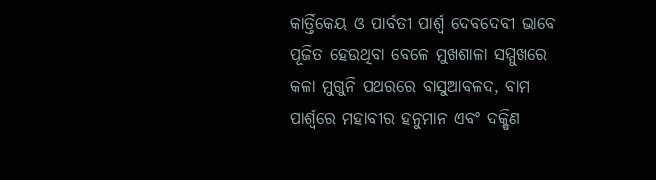କାର୍ତ୍ତିକେୟ ଓ ପାର୍ବତୀ ପାର୍ଶ୍ୱ ଦେବଦେବୀ ଭାବେ ପୂଜିତ ହେଉଥିବା ବେଳେ ମୁଖଶାଳା ସମ୍ମୁଖରେ କଳା ମୁଗୁନି ପଥରରେ ବାସୁଆବଳଦ, ବାମ ପାର୍ଶ୍ଵରେ ମହାବୀର ହନୁମାନ ଏବଂ ଦକ୍ଷିଣ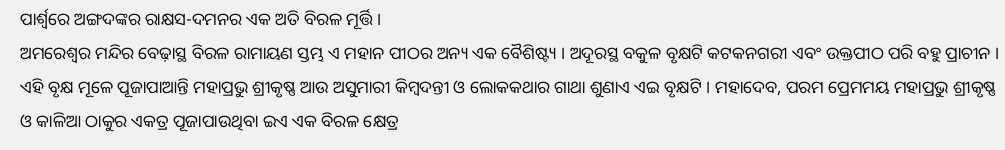ପାର୍ଶ୍ଵରେ ଅଙ୍ଗଦଙ୍କର ରାକ୍ଷସ-ଦମନର ଏକ ଅତି ବିରଳ ମୂର୍ତ୍ତି ।
ଅମରେଶ୍ୱର ମନ୍ଦିର ବେଢ଼ାସ୍ଥ ବିରଳ ରାମାୟଣ ସ୍ତମ୍ଭ ଏ ମହାନ ପୀଠର ଅନ୍ୟ ଏକ ବୈଶିଷ୍ଟ୍ୟ । ଅଦୂରସ୍ଥ ବକୁଳ ବୃକ୍ଷଟି କଟକନଗରୀ ଏବଂ ଉକ୍ତପୀଠ ପରି ବହୁ ପ୍ରାଚୀନ । ଏହି ବୃକ୍ଷ ମୂଳେ ପୂଜାପାଆନ୍ତି ମହାପ୍ରଭୁ ଶ୍ରୀକୃଷ୍ଣ ଆଉ ଅସୁମାରୀ କିମ୍ବଦନ୍ତୀ ଓ ଲୋକକଥାର ଗାଥା ଶୁଣାଏ ଏଇ ବୃକ୍ଷଟି । ମହାଦେବ, ପରମ ପ୍ରେମମୟ ମହାପ୍ରଭୁ ଶ୍ରୀକୃଷ୍ଣ ଓ କାଳିଆ ଠାକୁର ଏକତ୍ର ପୂଜାପାଉଥିବା ଇଏ ଏକ ବିରଳ କ୍ଷେତ୍ର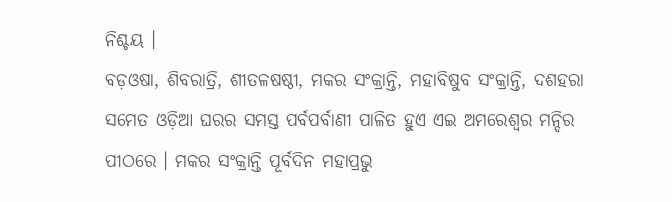ନିଶ୍ଚୟ ।
ବଡ଼ଓଷା, ଶିବରାତ୍ରି, ଶୀତଳଷଷ୍ଠୀ, ମକର ସଂକ୍ରାନ୍ତି, ମହାବିଷୁବ ସଂକ୍ରାନ୍ତି, ଦଶହରା ସମେତ ଓଡ଼ିଆ ଘରର ସମସ୍ତ ପର୍ବପର୍ବାଣୀ ପାଳିତ ହୁଏ ଏଇ ଅମରେଶ୍ୱର ମନ୍ଦିର ପୀଠରେ । ମକର ସଂକ୍ରାନ୍ତି ପୂର୍ବଦିନ ମହାପ୍ରଭୁ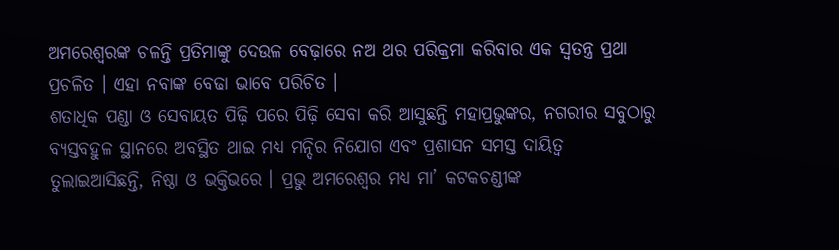ଅମରେଶ୍ୱରଙ୍କ ଚଳନ୍ତି ପ୍ରତିମାଙ୍କୁ ଦେଉଳ ବେଢ଼ାରେ ନଅ ଥର ପରିକ୍ରମା କରିବାର ଏକ ସ୍ବତନ୍ତ୍ର ପ୍ରଥା ପ୍ରଚଳିତ । ଏହା ନବାଙ୍କ ବେଢା ଭାବେ ପରିଚିତ ।
ଶତାଧିକ ପଣ୍ଡା ଓ ସେବାୟତ ପିଢ଼ି ପରେ ପିଢ଼ି ସେବା କରି ଆସୁଛନ୍ତି ମହାପ୍ରଭୁଙ୍କର, ନଗରୀର ସବୁଠାରୁ ବ୍ୟସ୍ତବହୁଳ ସ୍ଥାନରେ ଅବସ୍ଥିତ ଥାଇ ମଧ୍ୟ ମନ୍ଦିର ନିଯୋଗ ଏବଂ ପ୍ରଶାସନ ସମସ୍ତ ଦାୟିତ୍ବ ତୁଲାଇଆସିଛନ୍ତି, ନିଷ୍ଠା ଓ ଭକ୍ତିଭରେ । ପ୍ରଭୁ ଅମରେଶ୍ୱର ମଧ୍ୟ ମା’ କଟକଚଣ୍ଡୀଙ୍କ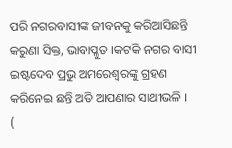ପରି ନଗରବାସୀଙ୍କ ଜୀବନକୁ କରିଆସିଛନ୍ତି କରୁଣା ସିକ୍ତ, ଭାବାପ୍ଳୁତ ।କଟକି ନଗର ବାସୀ ଇଷ୍ଟଦେବ ପ୍ରଭୁ ଅମରେଶ୍ୱରଙ୍କୁ ଗ୍ରହଣ କରିନେଇ ଛନ୍ତି ଅତି ଆପଣାର ସାଥୀଭଳି ।
(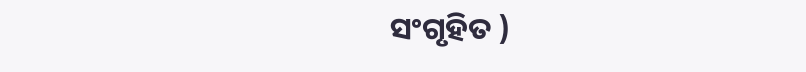ସଂଗୃହିତ )